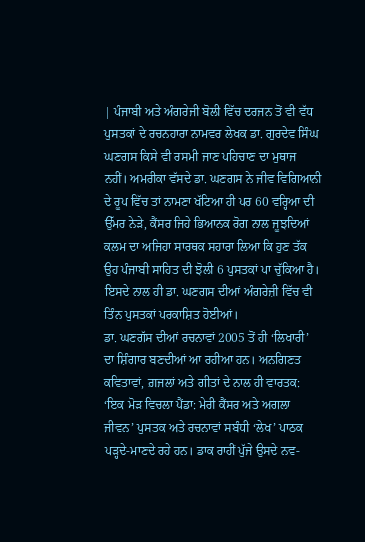| ਪੰਜਾਬੀ ਅਤੇ ਅੰਗਰੇਜੀ ਬੋਲੀ ਵਿੱਚ ਦਰਜਨ ਤੋਂ ਵੀ ਵੱਧ ਪੁਸਤਕਾਂ ਦੇ ਰਚਨਹਾਰਾ ਨਾਮਵਰ ਲੇਖਕ ਡਾ. ਗੁਰਦੇਵ ਸਿੰਘ ਘਣਗਸ ਕਿਸੇ ਵੀ ਰਸਮੀ ਜਾਣ ਪਹਿਚਾਣ ਦਾ ਮੁਥਾਜ ਨਹੀਂ। ਅਮਰੀਕਾ ਵੱਸਦੇ ਡਾ. ਘਣਗਸ ਨੇ ਜੀਵ ਵਿਗਿਆਨੀ ਦੇ ਰੂਪ ਵਿੱਚ ਤਾਂ ਨਾਮਣਾ ਖੱਟਿਆ ਹੀ ਪਰ 60 ਵਰ੍ਹਿਆ ਦੀ ਉੱਮਰ ਨੇੜੇ, ਕੈਂਸਰ ਜਿਹੇ ਭਿਆਨਕ ਰੋਗ ਨਾਲ ਜੂਝਦਿਆਂ ਕਲਮ ਦਾ ਅਜਿਹਾ ਸਾਰਥਕ ਸਹਾਰਾ ਲਿਆ ਕਿ ਹੁਣ ਤੱਕ ਉਹ ਪੰਜਾਬੀ ਸਾਹਿਤ ਦੀ ਝੋਲੀ 6 ਪੁਸਤਕਾਂ ਪਾ ਚੁੱਕਿਆ ਹੈ। ਇਸਦੇ ਨਾਲ ਹੀ ਡਾ. ਘਣਗਸ ਦੀਆਂ ਅੰਗਰੇਜ਼ੀ ਵਿੱਚ ਵੀ ਤਿੰਨ ਪੁਸਤਕਾਂ ਪਰਕਾਸ਼ਿਤ ਹੋਈਆਂ।
ਡਾ. ਘਣਗੱਸ ਦੀਆਂ ਰਚਨਾਵਾਂ 2005 ਤੋਂ ਹੀ ‘ਲਿਖਾਰੀ’ ਦਾ ਸ਼ਿੰਗਾਰ ਬਣਦੀਆਂ ਆ ਰਹੀਆ ਹਨ। ਅਨਗਿਣਤ ਕਵਿਤਾਵਾਂ, ਗ਼ਜਲਾਂ ਅਤੇ ਗੀਤਾਂ ਦੇ ਨਾਲ ਹੀ ਵਾਰਤਕ: ‘ਇਕ ਮੋੜ ਵਿਚਲਾ ਪੈਂਡਾ: ਮੇਰੀ ਕੈਂਸਰ ਅਤੇ ਅਗਲਾ ਜੀਵਨ’ ਪੁਸਤਕ ਅਤੇ ਰਚਨਾਵਾਂ ਸਬੰਧੀ ‘ਲੇਖ’ ਪਾਠਕ ਪੜ੍ਹਦੇ-ਮਾਣਦੇ ਰਹੇ ਹਨ। ਡਾਕ ਰਾਹੀਂ ਪੁੱਜੇ ਉਸਦੇ ਨਵ-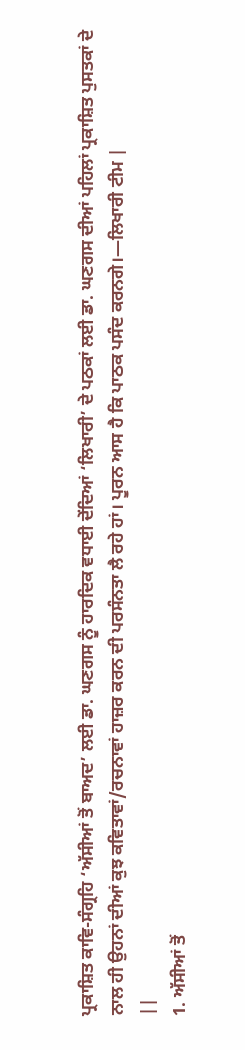ਪ੍ਰਕਾਸ਼ਿਤ ਕਾਵਿ-ਸੰਗ੍ਰਹਿ ‘ਅੱਸੀਆਂ ਤੋਂ ਬਾਅਦ’ ਲਈ ਡਾ. ਘਣਗਸ ਨੂੰ ਹਾਰਦਿਕ ਵਧਾਈ ਦੇਂਦਿਆਂ ‘ਲਿਖਾਰੀ’ ਦੇ ਪਠਕਾਂ ਲਈ ਡਾ. ਘਣਗਸ ਦੀਆਂ ਪਹਿਲਾਂ ਪ੍ਰਕਾਸ਼ਿਤ ਪੁਸਤਕਾਂ ਦੇ ਨਾਲ ਹੀ ਉਹਨਾਂ ਦੀਆਂ ਕੁਝ ਕਵਿਤਾਵਾਂ/ਰਚਨਾਵਾਂ ਹਾਜ਼ਰ ਕਰਨ ਦੀ ਪਰਸੰਨਤਾ ਲੈ ਰਹੇ ਹਾਂ। ਪੂਰਨ ਆਸ ਹੈ ਕਿ ਪਾਠਕ ਪਸੰਦ ਕਰਨਗੇ।—ਲਿਖਾਰੀ ਟੀਮ |
||
1. ਅੱਸੀਆਂ ਤੋਂ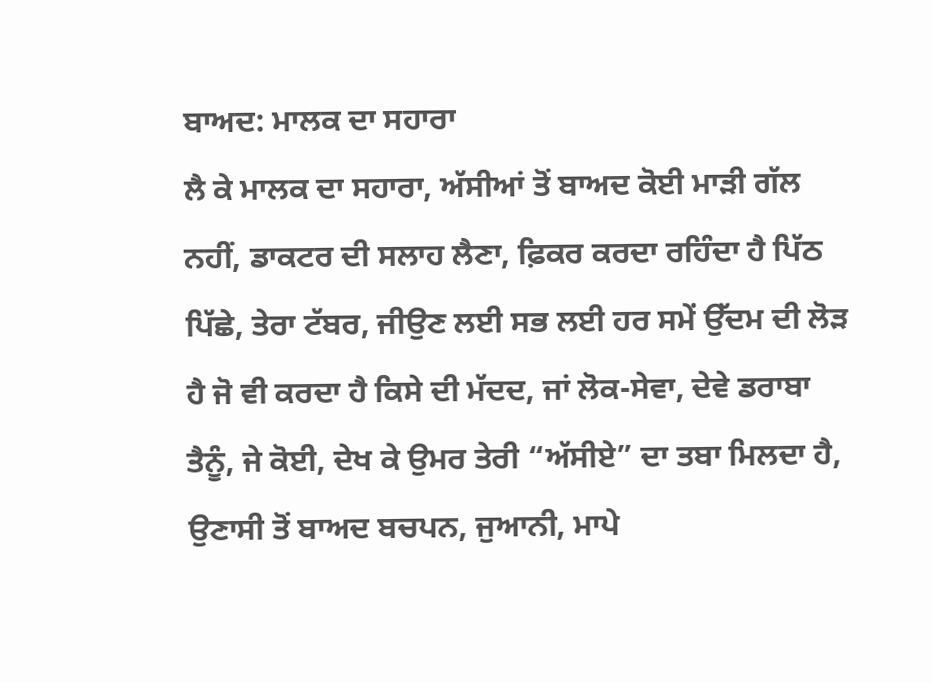ਬਾਅਦ: ਮਾਲਕ ਦਾ ਸਹਾਰਾ
ਲੈ ਕੇ ਮਾਲਕ ਦਾ ਸਹਾਰਾ, ਅੱਸੀਆਂ ਤੋਂ ਬਾਅਦ ਕੋਈ ਮਾੜੀ ਗੱਲ ਨਹੀਂ, ਡਾਕਟਰ ਦੀ ਸਲਾਹ ਲੈਣਾ, ਫ਼ਿਕਰ ਕਰਦਾ ਰਹਿੰਦਾ ਹੈ ਪਿੱਠ ਪਿੱਛੇ, ਤੇਰਾ ਟੱਬਰ, ਜੀਉਣ ਲਈ ਸਭ ਲਈ ਹਰ ਸਮੇਂ ਉੱਦਮ ਦੀ ਲੋੜ ਹੈ ਜੋ ਵੀ ਕਰਦਾ ਹੈ ਕਿਸੇ ਦੀ ਮੱਦਦ, ਜਾਂ ਲੋਕ-ਸੇਵਾ, ਦੇਵੇ ਡਰਾਬਾ ਤੈਨੂੰ, ਜੇ ਕੋਈ, ਦੇਖ ਕੇ ਉਮਰ ਤੇਰੀ “ਅੱਸੀਏ” ਦਾ ਤਬਾ ਮਿਲਦਾ ਹੈ, ਉਣਾਸੀ ਤੋਂ ਬਾਅਦ ਬਚਪਨ, ਜੁਆਨੀ, ਮਾਪੇ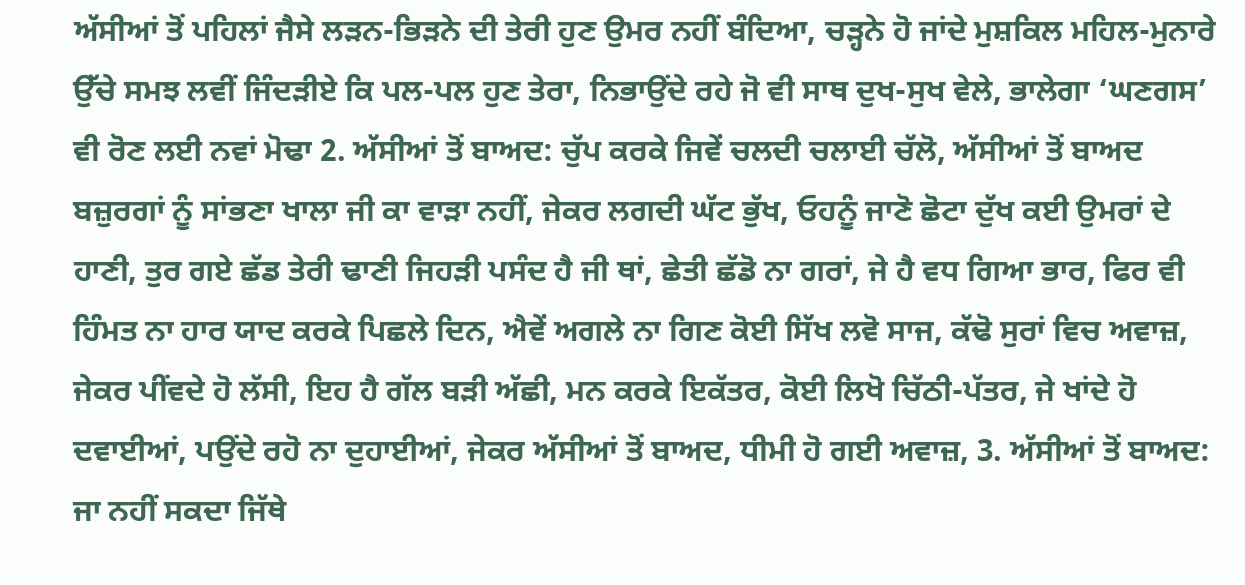ਅੱਸੀਆਂ ਤੋਂ ਪਹਿਲਾਂ ਜੈਸੇ ਲੜਨ-ਭਿੜਨੇ ਦੀ ਤੇਰੀ ਹੁਣ ਉਮਰ ਨਹੀਂ ਬੰਦਿਆ, ਚੜ੍ਹਨੇ ਹੋ ਜਾਂਦੇ ਮੁਸ਼ਕਿਲ ਮਹਿਲ-ਮੁਨਾਰੇ ਉੱਚੇ ਸਮਝ ਲਵੀਂ ਜਿੰਦੜੀਏ ਕਿ ਪਲ-ਪਲ ਹੁਣ ਤੇਰਾ, ਨਿਭਾਉਂਦੇ ਰਹੇ ਜੋ ਵੀ ਸਾਥ ਦੁਖ-ਸੁਖ ਵੇਲੇ, ਭਾਲੇਗਾ ‘ਘਣਗਸ’ ਵੀ ਰੋਣ ਲਈ ਨਵਾਂ ਮੋਢਾ 2. ਅੱਸੀਆਂ ਤੋਂ ਬਾਅਦ: ਚੁੱਪ ਕਰਕੇ ਜਿਵੇਂ ਚਲਦੀ ਚਲਾਈ ਚੱਲੋ, ਅੱਸੀਆਂ ਤੋਂ ਬਾਅਦ ਬਜ਼ੁਰਗਾਂ ਨੂੰ ਸਾਂਭਣਾ ਖਾਲਾ ਜੀ ਕਾ ਵਾੜਾ ਨਹੀਂ, ਜੇਕਰ ਲਗਦੀ ਘੱਟ ਭੁੱਖ, ਓਹਨੂੰ ਜਾਣੋ ਛੋਟਾ ਦੁੱਖ ਕਈ ਉਮਰਾਂ ਦੇ ਹਾਣੀ, ਤੁਰ ਗਏ ਛੱਡ ਤੇਰੀ ਢਾਣੀ ਜਿਹੜੀ ਪਸੰਦ ਹੈ ਜੀ ਥਾਂ, ਛੇਤੀ ਛੱਡੋ ਨਾ ਗਰਾਂ, ਜੇ ਹੈ ਵਧ ਗਿਆ ਭਾਰ, ਫਿਰ ਵੀ ਹਿੰਮਤ ਨਾ ਹਾਰ ਯਾਦ ਕਰਕੇ ਪਿਛਲੇ ਦਿਨ, ਐਵੇਂ ਅਗਲੇ ਨਾ ਗਿਣ ਕੋਈ ਸਿੱਖ ਲਵੋ ਸਾਜ, ਕੱਢੋ ਸੁਰਾਂ ਵਿਚ ਅਵਾਜ਼, ਜੇਕਰ ਪੀਂਵਦੇ ਹੋ ਲੱਸੀ, ਇਹ ਹੈ ਗੱਲ ਬੜੀ ਅੱਛੀ, ਮਨ ਕਰਕੇ ਇਕੱਤਰ, ਕੋਈ ਲਿਖੋ ਚਿੱਠੀ-ਪੱਤਰ, ਜੇ ਖਾਂਦੇ ਹੋ ਦਵਾਈਆਂ, ਪਉਂਦੇ ਰਹੋ ਨਾ ਦੁਹਾਈਆਂ, ਜੇਕਰ ਅੱਸੀਆਂ ਤੋਂ ਬਾਅਦ, ਧੀਮੀ ਹੋ ਗਈ ਅਵਾਜ਼, 3. ਅੱਸੀਆਂ ਤੋਂ ਬਾਅਦ: ਜਾ ਨਹੀਂ ਸਕਦਾ ਜਿੱਥੇ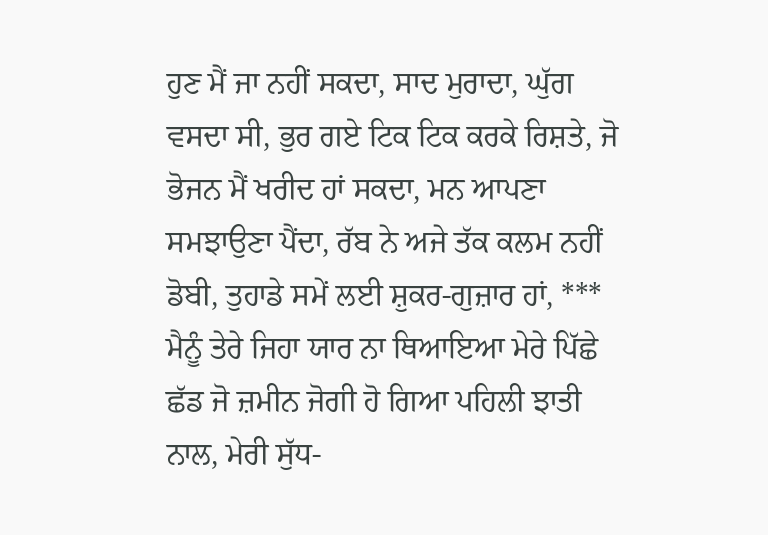ਹੁਣ ਮੈਂ ਜਾ ਨਹੀਂ ਸਕਦਾ, ਸਾਦ ਮੁਰਾਦਾ, ਘੁੱਗ ਵਸਦਾ ਸੀ, ਭੁਰ ਗਏ ਟਿਕ ਟਿਕ ਕਰਕੇ ਰਿਸ਼ਤੇ, ਜੋ ਭੋਜਨ ਮੈਂ ਖਰੀਦ ਹਾਂ ਸਕਦਾ, ਮਨ ਆਪਣਾ ਸਮਝਾਉਣਾ ਪੈਂਦਾ, ਰੱਬ ਨੇ ਅਜੇ ਤੱਕ ਕਲਮ ਨਹੀਂ ਡੋਬੀ, ਤੁਹਾਡੇ ਸਮੇਂ ਲਈ ਸ਼ੁਕਰ-ਗੁਜ਼ਾਰ ਹਾਂ, ***
ਮੈਨੂੰ ਤੇਰੇ ਜਿਹਾ ਯਾਰ ਨਾ ਥਿਆਇਆ ਮੇਰੇ ਪਿੱਛੇ ਛੱਡ ਜੋ ਜ਼ਮੀਨ ਜੋਗੀ ਹੋ ਗਿਆ ਪਹਿਲੀ ਝਾਤੀ ਨਾਲ, ਮੇਰੀ ਸੁੱਧ-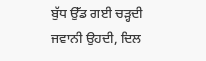ਬੁੱਧ ਉੱਡ ਗਈ ਚੜ੍ਹਦੀ ਜਵਾਨੀ ਉਹਦੀ, ਦਿਲ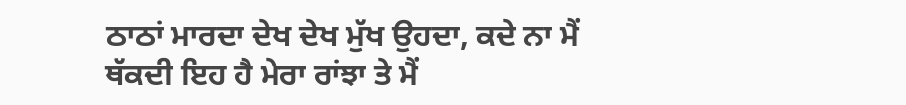ਠਾਠਾਂ ਮਾਰਦਾ ਦੇਖ ਦੇਖ ਮੁੱਖ ਉਹਦਾ, ਕਦੇ ਨਾ ਮੈਂ ਥੱਕਦੀ ਇਹ ਹੈ ਮੇਰਾ ਰਾਂਝਾ ਤੇ ਮੈਂ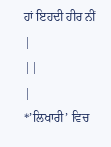ਹਾਂ ਇਹਦੀ ਹੀਰ ਨੀਂ
|
||
|
*’ਲਿਖਾਰੀ’ ਵਿਚ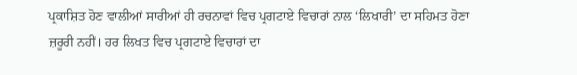ਪ੍ਰਕਾਸ਼ਿਤ ਹੋਣ ਵਾਲੀਆਂ ਸਾਰੀਆਂ ਹੀ ਰਚਨਾਵਾਂ ਵਿਚ ਪ੍ਰਗਟਾਏ ਵਿਚਾਰਾਂ ਨਾਲ ‘ਲਿਖਾਰੀ’ ਦਾ ਸਹਿਮਤ ਹੋਣਾ ਜ਼ਰੂਰੀ ਨਹੀਂ। ਹਰ ਲਿਖਤ ਵਿਚ ਪ੍ਰਗਟਾਏ ਵਿਚਾਰਾਂ ਦਾ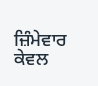ਜ਼ਿੰਮੇਵਾਰ ਕੇਵਲ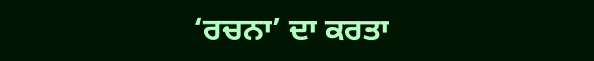‘ਰਚਨਾ’ ਦਾ ਕਰਤਾ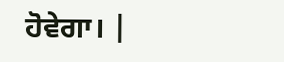ਹੋਵੇਗਾ। |